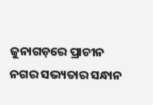ଜୁନାଗଡ଼ରେ ପ୍ରାଚୀନ ନଗର ସଭ୍ୟତାର ସନ୍ଧାନ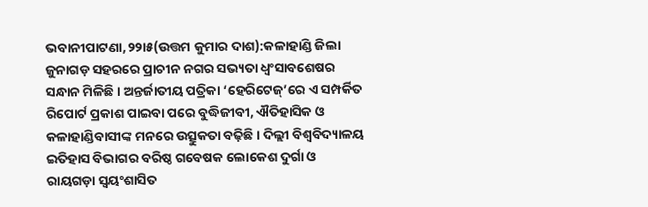ଭବାନୀପାଟଣା,୨୨ା୫(ଉତ୍ତମ କୁମାର ଦାଶ):କଳାହାଣ୍ଡି ଜିଲା ଜୁନାଗଡ଼ ସହରରେ ପ୍ରାଚୀନ ନଗର ସଭ୍ୟତା ଧ୍ୱଂସାବଶେଷର ସନ୍ଧାନ ମିଳିଛି। ଅନ୍ତର୍ଜାତୀୟ ପତ୍ରିକା ‘ହେରିଟେଜ୍‌’ରେ ଏ ସମ୍ପର୍କିତ ରିପୋର୍ଟ ପ୍ରକାଶ ପାଇବା ପରେ ବୁଦ୍ଧିଜୀବୀ, ଐତିହାସିକ ଓ କଳାହାଣ୍ଡିବାସୀଙ୍କ ମନରେ ଉତ୍ସୁକତା ବଢ଼ିଛି। ଦିଲ୍ଲୀ ବିଶ୍ୱବିଦ୍ୟାଳୟ ଇତିହାସ ବିଭାଗର ବରିଷ୍ଠ ଗବେଷକ ଲୋକେଶ ଦୁର୍ଗା ଓ ରାୟଗଡ଼ା ସ୍ବୟଂଶାସିତ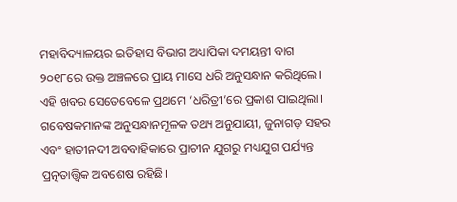ମହାବିଦ୍ୟାଳୟର ଇତିହାସ ବିଭାଗ ଅଧ୍ୟାପିକା ଦମୟନ୍ତୀ ବାଗ ୨୦୧୮ରେ ଉକ୍ତ ଅଞ୍ଚଳରେ ପ୍ରାୟ ମାସେ ଧରି ଅନୁସନ୍ଧାନ କରିଥିଲେ। ଏହି ଖବର ସେତେବେଳେ ପ୍ରଥମେ ‘ଧରିତ୍ରୀ’ରେ ପ୍ରକାଶ ପାଇଥିଲା।
ଗବେଷକମାନଙ୍କ ଅନୁସନ୍ଧାନମୂଳକ ତଥ୍ୟ ଅନୁଯାୟୀ, ଜୁନାଗଡ଼ ସହର ଏବଂ ହାତୀନଦୀ ଅବବାହିକାରେ ପ୍ରାଚୀନ ଯୁଗରୁ ମଧ୍ୟଯୁଗ ପର୍ଯ୍ୟନ୍ତ ପ୍ରତ୍ନତାତ୍ତ୍ୱିକ ଅବଶେଷ ରହିଛି।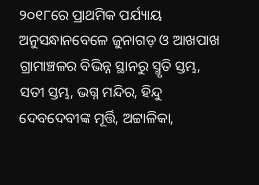୨୦୧୮ରେ ପ୍ରାଥମିକ ପର୍ଯ୍ୟାୟ ଅନୁସନ୍ଧାନବେଳେ ଜୁନାଗଡ଼ ଓ ଆଖପାଖ ଗ୍ରାମାଞ୍ଚଳର ବିଭିନ୍ନ ସ୍ଥାନରୁ ସ୍ମୃତି ସ୍ତମ୍ଭ, ସତୀ ସ୍ତମ୍ଭ, ଭଗ୍ନ ମନ୍ଦିର, ହିନ୍ଦୁ ଦେବଦେବୀଙ୍କ ମୂର୍ତ୍ତି, ଅଟ୍ଟାଳିକା,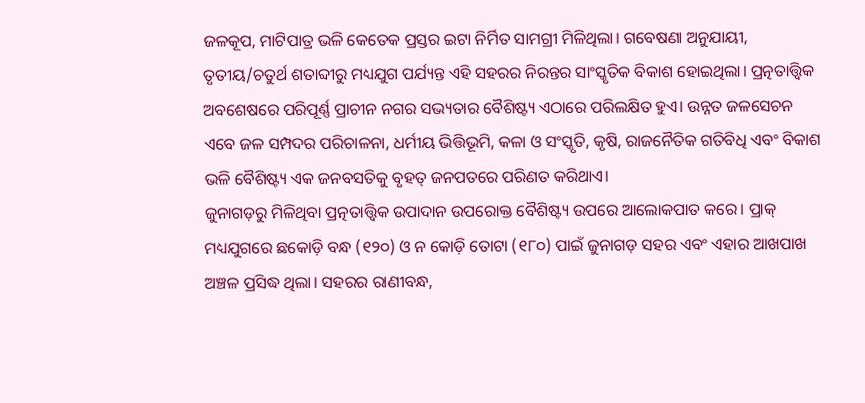ଜଳକୂପ, ମାଟିପାତ୍ର ଭଳି କେତେକ ପ୍ରସ୍ତର ଇଟା ନିର୍ମିତ ସାମଗ୍ରୀ ମିଳିଥିଲା। ଗବେଷଣା ଅନୁଯାୟୀ, ତୃତୀୟ/ଚତୁର୍ଥ ଶତାବ୍ଦୀରୁ ମଧ୍ୟଯୁଗ ପର୍ଯ୍ୟନ୍ତ ଏହି ସହରର ନିରନ୍ତର ସାଂସ୍କୃତିକ ବିକାଶ ହୋଇଥିଲା। ପ୍ରତ୍ନତାତ୍ତ୍ୱିକ ଅବଶେଷରେ ପରିପୂର୍ଣ୍ଣ ପ୍ରାଚୀନ ନଗର ସଭ୍ୟତାର ବୈଶିଷ୍ଟ୍ୟ ଏଠାରେ ପରିଲକ୍ଷିତ ହୁଏ। ଉନ୍ନତ ଜଳସେଚନ ଏବେ ଜଳ ସମ୍ପଦର ପରିଚାଳନା, ଧର୍ମୀୟ ଭିତ୍ତିଭୂମି, କଳା ଓ ସଂସ୍କୃତି, କୃଷି, ରାଜନୈତିକ ଗତିବିଧି ଏବଂ ବିକାଶ ଭଳି ବୈଶିଷ୍ଟ୍ୟ ଏକ ଜନବସତିକୁ ବୃହତ୍‌ ଜନପତରେ ପରିଣତ କରିଥାଏ।
ଜୁନାଗଡ଼ରୁ ମିଳିଥିବା ପ୍ରତ୍ନତାତ୍ତ୍ୱିକ ଉପାଦାନ ଉପରୋକ୍ତ ବୈଶିଷ୍ଟ୍ୟ ଉପରେ ଆଲୋକପାତ କରେ। ପ୍ରାକ୍‌ ମଧ୍ୟଯୁଗରେ ଛକୋଡ଼ି ବନ୍ଧ (୧୨୦) ଓ ନ କୋଡ଼ି ତୋଟା (୧୮୦) ପାଇଁ ଜୁନାଗଡ଼ ସହର ଏବଂ ଏହାର ଆଖପାଖ ଅଞ୍ଚଳ ପ୍ରସିଦ୍ଧ ଥିଲା। ସହରର ରାଣୀବନ୍ଧ,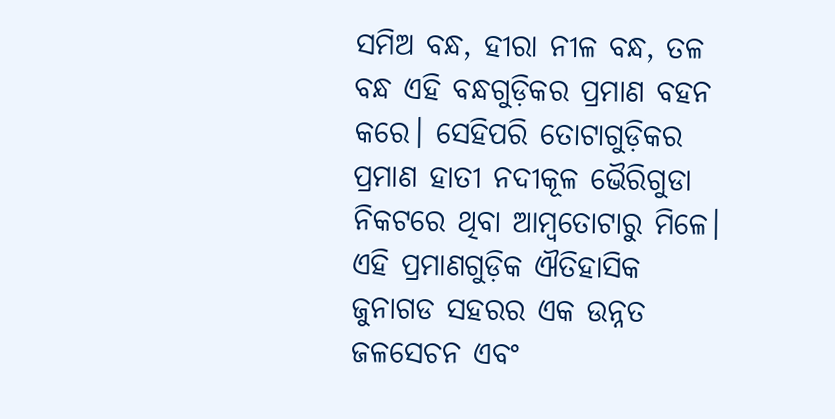ସମିଅ ବନ୍ଧ, ହୀରା ନୀଳ ବନ୍ଧ, ତଳ ବନ୍ଧ ଏହି ବନ୍ଧଗୁଡ଼ିକର ପ୍ରମାଣ ବହନ କରେ। ସେହିପରି ତୋଟାଗୁଡ଼ିକର ପ୍ରମାଣ ହାତୀ ନଦୀକୂଳ ଭୈରିଗୁଡା ନିକଟରେ ଥିବା ଆମ୍ବତୋଟାରୁ ମିଳେ। ଏହି ପ୍ରମାଣଗୁଡ଼ିକ ଐତିହାସିକ ଜୁନାଗଡ ସହରର ଏକ ଉନ୍ନତ ଜଳସେଚନ ଏବଂ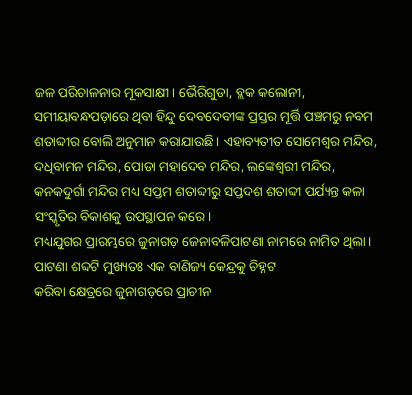ଜଳ ପରିଚାଳନାର ମୂକସାକ୍ଷୀ। ଭୈରିଗୁଡା, ବ୍ଲକ କଲୋନୀ, ସମୀୟାବନ୍ଧପଡ଼ାରେ ଥିବା ହିନ୍ଦୁ ଦେବଦେବୀଙ୍କ ପ୍ରସ୍ତର ମୂର୍ତ୍ତି ପଞ୍ଚମରୁ ନବମ ଶତାବ୍ଦୀର ବୋଲି ଅନୁମାନ କରାଯାଉଛି। ଏହାବ୍ୟତୀତ ସୋମେଶ୍ୱର ମନ୍ଦିର, ଦଧିବାମନ ମନ୍ଦିର, ପୋଡା ମହାଦେବ ମନ୍ଦିର, ଲଙ୍କେଶ୍ୱରୀ ମନ୍ଦିର, କନକଦୁର୍ଗା ମନ୍ଦିର ମଧ୍ୟ ସପ୍ତମ ଶତାବ୍ଦୀରୁ ସପ୍ତଦଶ ଶତାବ୍ଦୀ ପର୍ଯ୍ୟନ୍ତ କଳା ସଂସ୍କୃତିର ବିକାଶକୁ ଉପସ୍ଥାପନ କରେ।
ମଧ୍ୟଯୁଗର ପ୍ରାରମ୍ଭରେ ଜୁନାଗଡ଼ ଜେନାବଳିପାଟଣା ନାମରେ ନାମିତ ଥିଲା। ପାଟଣା ଶବ୍ଦଟି ମୁଖ୍ୟତଃ ଏକ ବାଣିଜ୍ୟ କେନ୍ଦ୍ରକୁ ଚିହ୍ନଟ
କରିବା କ୍ଷେତ୍ରରେ ଜୁନାଗଡ଼ରେ ପ୍ରାଚୀନ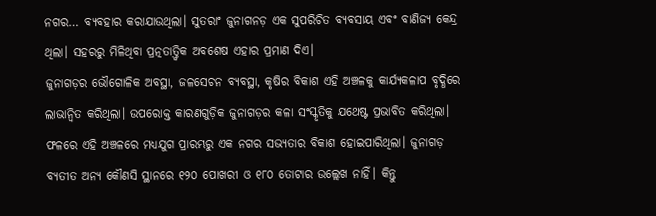ନଗର… ବ୍ୟବହାର କରାଯାଉଥିଲା। ସୁତରାଂ ଜୁନାଗନଡ଼ ଏକ ସୁପରିଚିତ ବ୍ୟବସାୟ ଏବଂ ବାଣିଜ୍ୟ କେନ୍ଦ୍ର ଥିଲା। ସହରରୁ ମିଳିଥିବା ପ୍ରତ୍ନତାତ୍ତ୍ୱିକ ଅବଶେଷ ଏହାର ପ୍ରମାଣ ଦିଏ।
ଜୁନାଗଡ଼ର ଭୌଗୋଳିକ ଅବସ୍ଥା, ଜଳସେଚନ ବ୍ୟବସ୍ଥା, କୃଷିର ବିକାଶ ଏହି ଅଞ୍ଚଳକୁ କାର୍ଯ୍ୟକଳାପ ବୃଦ୍ଧିରେ ଲାଭାନ୍ବିତ କରିଥିଲା। ଉପରୋକ୍ତ କାରଣଗୁଡ଼ିକ ଜୁନାଗଡ଼ର କଳା ସଂସ୍କୃତିକୁ ଯଥେଷ୍ଟ ପ୍ରଭାବିତ କରିଥିଲା। ଫଳରେ ଏହି ଅଞ୍ଚଳରେ ମଧ୍ୟଯୁଗ ପ୍ରାରମ୍ଭରୁ ଏକ ନଗର ସଭ୍ୟତାର ବିକାଶ ହୋଇପାରିଥିଲା। ଜୁନାଗଡ଼ ବ୍ୟତୀତ ଅନ୍ୟ କୌଣସି ସ୍ଥାନରେ ୧୨୦ ପୋଖରୀ ଓ ୧୮୦ ତୋଟାର ଉଲ୍ଲେଖ ନାହିଁ। କିନ୍ତୁ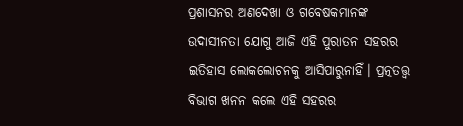ପ୍ରଶାସନର ଅଣଦେଖା ଓ ଗବେଷକମାନଙ୍କ ଉଦାସୀନତା ଯୋଗୁ ଆଜି ଏହି ପୁରାତନ ସହରର ଇତିହାସ ଲୋକଲୋଚନକୁ ଆସିପାରୁନାହିଁ। ପ୍ରତ୍ନତତ୍ତ୍ୱ ବିଭାଗ ଖନନ କଲେ ଏହି ସହରର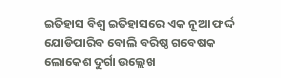ଇତିହାସ ବିଶ୍ୱ ଇତିହାସରେ ଏକ ନୂଆ ଫର୍ଦ୍ଦ ଯୋଡିପାରିବ ବୋଲି ବରିଷ୍ଠ ଗବେଷକ ଲୋକେଶ ଦୁର୍ଗା ଉଲ୍ଲେଖ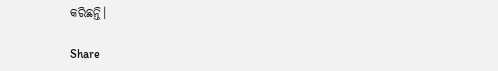କରିଛନ୍ତି।

Share